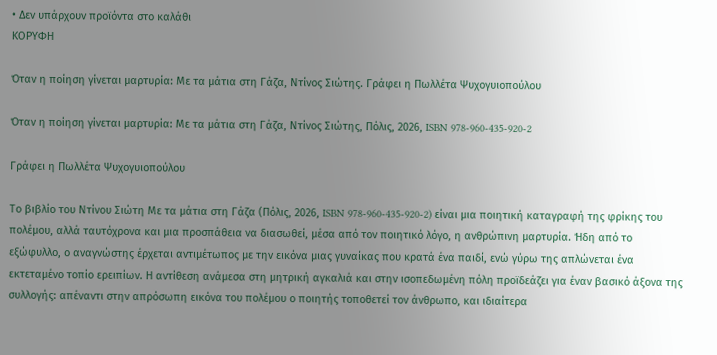• Δεν υπάρχουν προϊόντα στο καλάθι
ΚΟΡΥΦΗ

Όταν η ποίηση γίνεται μαρτυρία: Με τα μάτια στη Γάζα, Ντίνος Σιώτης. Γράφει η Πωλλέτα Ψυχογυιοπούλου

Όταν η ποίηση γίνεται μαρτυρία: Με τα μάτια στη Γάζα, Ντίνος Σιώτης, Πόλις, 2026, ISBN 978-960-435-920-2

Γράφει η Πωλλέτα Ψυχογυιοπούλου

Το βιβλίο του Ντίνου Σιώτη Με τα μάτια στη Γάζα (Πόλις, 2026, ISBN 978-960-435-920-2) είναι μια ποιητική καταγραφή της φρίκης του πολέμου, αλλά ταυτόχρονα και μια προσπάθεια να διασωθεί, μέσα από τον ποιητικό λόγο, η ανθρώπινη μαρτυρία. Ήδη από το εξώφυλλο, ο αναγνώστης έρχεται αντιμέτωπος με την εικόνα μιας γυναίκας που κρατά ένα παιδί, ενώ γύρω της απλώνεται ένα εκτεταμένο τοπίο ερειπίων. Η αντίθεση ανάμεσα στη μητρική αγκαλιά και στην ισοπεδωμένη πόλη προϊδεάζει για έναν βασικό άξονα της συλλογής: απέναντι στην απρόσωπη εικόνα του πολέμου ο ποιητής τοποθετεί τον άνθρωπο, και ιδιαίτερα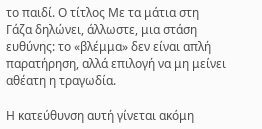το παιδί. Ο τίτλος Με τα μάτια στη Γάζα δηλώνει, άλλωστε, μια στάση ευθύνης: το «βλέμμα» δεν είναι απλή παρατήρηση, αλλά επιλογή να μη μείνει αθέατη η τραγωδία.

Η κατεύθυνση αυτή γίνεται ακόμη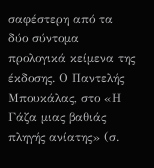σαφέστερη από τα δύο σύντομα προλογικά κείμενα της έκδοσης. Ο Παντελής Μπουκάλας, στο «Η Γάζα μιας βαθιάς πληγής ανίατης» (σ.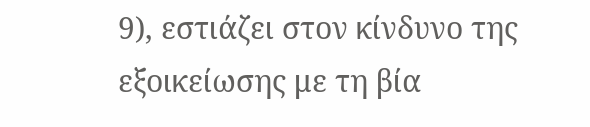9), εστιάζει στον κίνδυνο της εξοικείωσης με τη βία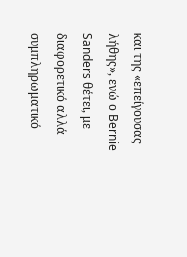και της «επείγουσας λήθης», ενώ ο Bernie Sanders θέτει, με διαφορετικό αλλά συμπληρωματικό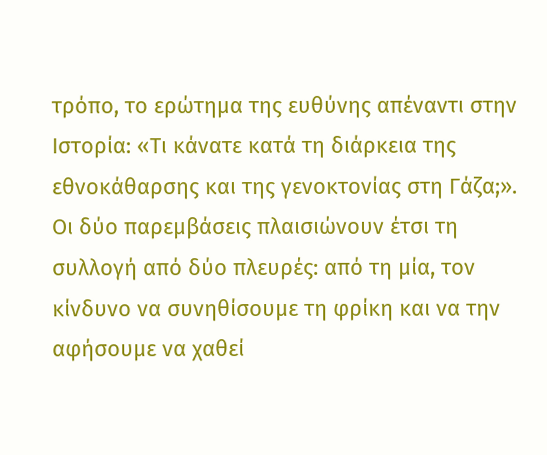τρόπο, το ερώτημα της ευθύνης απέναντι στην Ιστορία: «Τι κάνατε κατά τη διάρκεια της εθνοκάθαρσης και της γενοκτονίας στη Γάζα;». Οι δύο παρεμβάσεις πλαισιώνουν έτσι τη συλλογή από δύο πλευρές: από τη μία, τον κίνδυνο να συνηθίσουμε τη φρίκη και να την αφήσουμε να χαθεί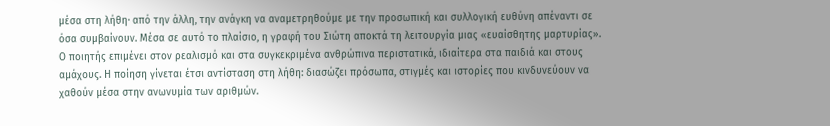μέσα στη λήθη· από την άλλη, την ανάγκη να αναμετρηθούμε με την προσωπική και συλλογική ευθύνη απέναντι σε όσα συμβαίνουν. Μέσα σε αυτό το πλαίσιο, η γραφή του Σιώτη αποκτά τη λειτουργία μιας «ευαίσθητης μαρτυρίας». Ο ποιητής επιμένει στον ρεαλισμό και στα συγκεκριμένα ανθρώπινα περιστατικά, ιδιαίτερα στα παιδιά και στους αμάχους. Η ποίηση γίνεται έτσι αντίσταση στη λήθη: διασώζει πρόσωπα, στιγμές και ιστορίες που κινδυνεύουν να χαθούν μέσα στην ανωνυμία των αριθμών.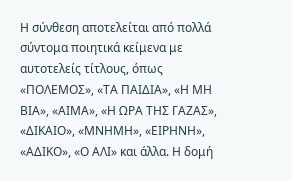Η σύνθεση αποτελείται από πολλά σύντομα ποιητικά κείμενα με αυτοτελείς τίτλους, όπως «ΠΟΛΕΜΟΣ», «ΤΑ ΠΑΙΔΙΑ», «Η ΜΗ ΒΙΑ», «ΑΙΜΑ», «Η ΩΡΑ ΤΗΣ ΓΑΖΑΣ», «ΔΙΚΑΙΟ», «ΜΝΗΜΗ», «ΕΙΡΗΝΗ», «ΑΔΙΚΟ», «Ο ΑΛΙ» και άλλα. Η δομή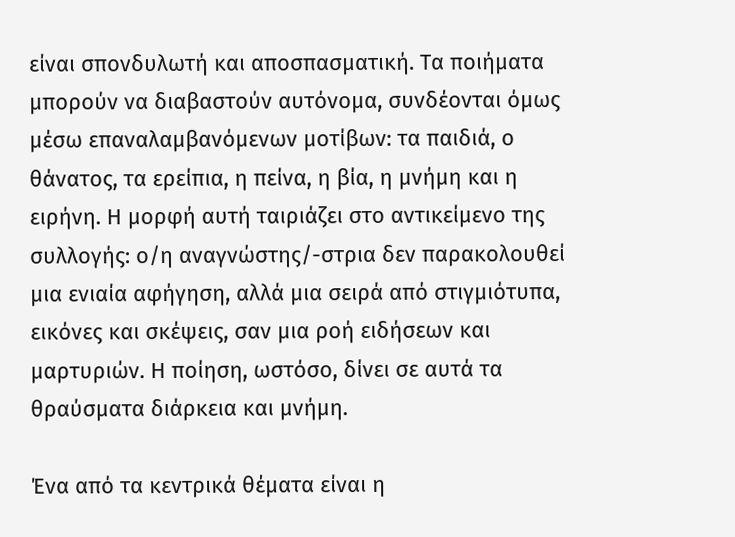είναι σπονδυλωτή και αποσπασματική. Τα ποιήματα μπορούν να διαβαστούν αυτόνομα, συνδέονται όμως μέσω επαναλαμβανόμενων μοτίβων: τα παιδιά, ο θάνατος, τα ερείπια, η πείνα, η βία, η μνήμη και η ειρήνη. Η μορφή αυτή ταιριάζει στο αντικείμενο της συλλογής: ο/η αναγνώστης/-στρια δεν παρακολουθεί μια ενιαία αφήγηση, αλλά μια σειρά από στιγμιότυπα, εικόνες και σκέψεις, σαν μια ροή ειδήσεων και μαρτυριών. Η ποίηση, ωστόσο, δίνει σε αυτά τα θραύσματα διάρκεια και μνήμη.

Ένα από τα κεντρικά θέματα είναι η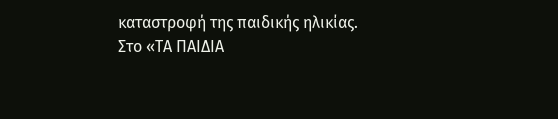καταστροφή της παιδικής ηλικίας. Στο «ΤΑ ΠΑΙΔΙΑ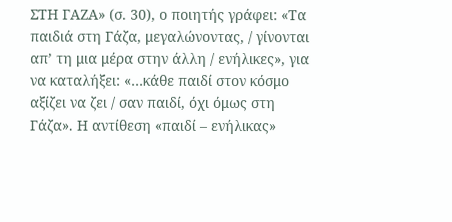ΣΤΗ ΓΑΖΑ» (σ. 30), ο ποιητής γράφει: «Τα παιδιά στη Γάζα, μεγαλώνοντας, / γίνονται απ’ τη μια μέρα στην άλλη / ενήλικες», για να καταλήξει: «…κάθε παιδί στον κόσμο αξίζει να ζει / σαν παιδί, όχι όμως στη Γάζα». Η αντίθεση «παιδί – ενήλικας»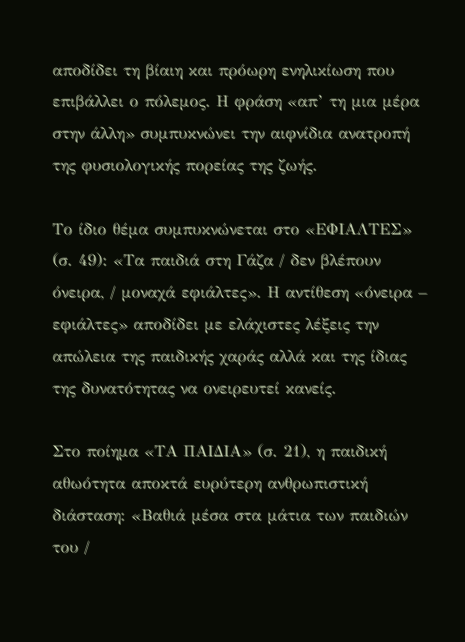αποδίδει τη βίαιη και πρόωρη ενηλικίωση που επιβάλλει ο πόλεμος. Η φράση «απ’ τη μια μέρα στην άλλη» συμπυκνώνει την αιφνίδια ανατροπή της φυσιολογικής πορείας της ζωής.

Το ίδιο θέμα συμπυκνώνεται στο «ΕΦΙΑΛΤΕΣ» (σ. 49): «Τα παιδιά στη Γάζα / δεν βλέπουν όνειρα, / μοναχά εφιάλτες». Η αντίθεση «όνειρα – εφιάλτες» αποδίδει με ελάχιστες λέξεις την απώλεια της παιδικής χαράς αλλά και της ίδιας της δυνατότητας να ονειρευτεί κανείς.

Στο ποίημα «ΤΑ ΠΑΙΔΙΑ» (σ. 21), η παιδική αθωότητα αποκτά ευρύτερη ανθρωπιστική διάσταση: «Βαθιά μέσα στα μάτια των παιδιών του /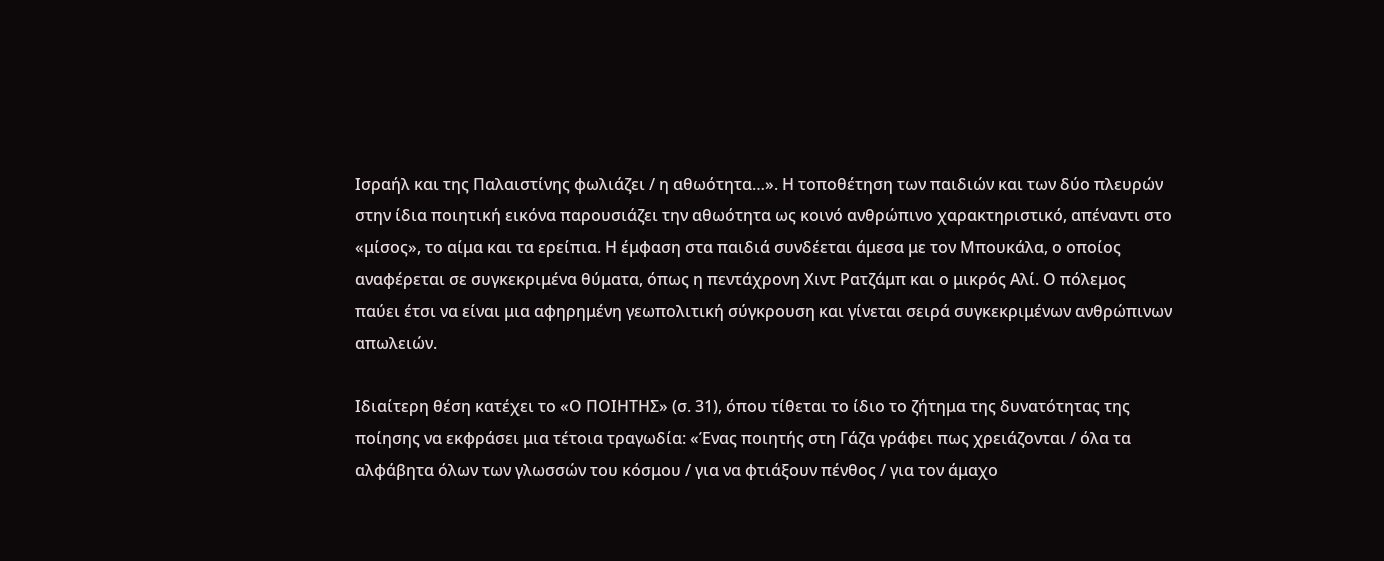Ισραήλ και της Παλαιστίνης φωλιάζει / η αθωότητα…». Η τοποθέτηση των παιδιών και των δύο πλευρών στην ίδια ποιητική εικόνα παρουσιάζει την αθωότητα ως κοινό ανθρώπινο χαρακτηριστικό, απέναντι στο «μίσος», το αίμα και τα ερείπια. Η έμφαση στα παιδιά συνδέεται άμεσα με τον Μπουκάλα, ο οποίος αναφέρεται σε συγκεκριμένα θύματα, όπως η πεντάχρονη Χιντ Ρατζάμπ και ο μικρός Αλί. Ο πόλεμος παύει έτσι να είναι μια αφηρημένη γεωπολιτική σύγκρουση και γίνεται σειρά συγκεκριμένων ανθρώπινων απωλειών.

Ιδιαίτερη θέση κατέχει το «Ο ΠΟΙΗΤΗΣ» (σ. 31), όπου τίθεται το ίδιο το ζήτημα της δυνατότητας της ποίησης να εκφράσει μια τέτοια τραγωδία: «Ένας ποιητής στη Γάζα γράφει πως χρειάζονται / όλα τα αλφάβητα όλων των γλωσσών του κόσμου / για να φτιάξουν πένθος / για τον άμαχο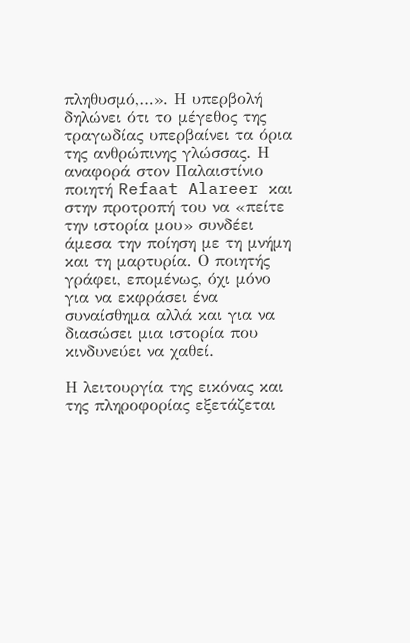πληθυσμό,…». Η υπερβολή δηλώνει ότι το μέγεθος της τραγωδίας υπερβαίνει τα όρια της ανθρώπινης γλώσσας. Η αναφορά στον Παλαιστίνιο ποιητή Refaat Alareer και στην προτροπή του να «πείτε την ιστορία μου» συνδέει άμεσα την ποίηση με τη μνήμη και τη μαρτυρία. Ο ποιητής γράφει, επομένως, όχι μόνο για να εκφράσει ένα συναίσθημα αλλά και για να διασώσει μια ιστορία που κινδυνεύει να χαθεί.

Η λειτουργία της εικόνας και της πληροφορίας εξετάζεται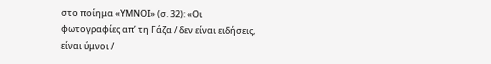στο ποίημα «ΥΜΝΟΙ» (σ. 32): «Οι φωτογραφίες απ’ τη Γάζα / δεν είναι ειδήσεις, είναι ύμνοι /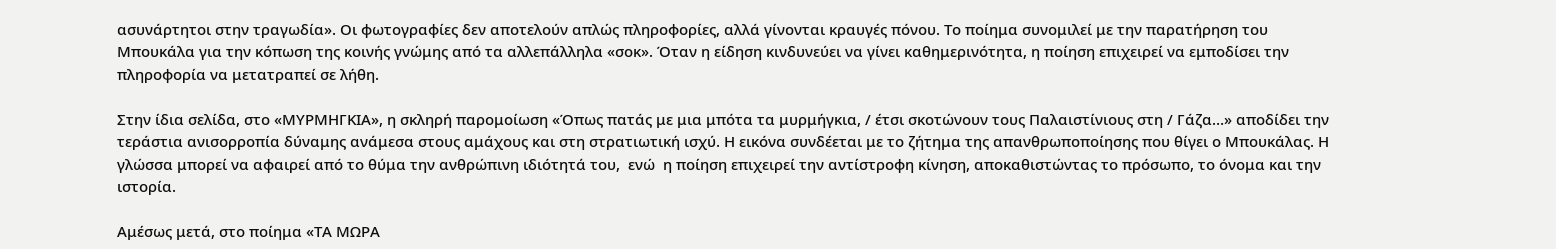ασυνάρτητοι στην τραγωδία». Οι φωτογραφίες δεν αποτελούν απλώς πληροφορίες, αλλά γίνονται κραυγές πόνου. Το ποίημα συνομιλεί με την παρατήρηση του Μπουκάλα για την κόπωση της κοινής γνώμης από τα αλλεπάλληλα «σοκ». Όταν η είδηση κινδυνεύει να γίνει καθημερινότητα, η ποίηση επιχειρεί να εμποδίσει την πληροφορία να μετατραπεί σε λήθη.

Στην ίδια σελίδα, στο «ΜΥΡΜΗΓΚΙΑ», η σκληρή παρομοίωση «Όπως πατάς με μια μπότα τα μυρμήγκια, / έτσι σκοτώνουν τους Παλαιστίνιους στη / Γάζα…» αποδίδει την τεράστια ανισορροπία δύναμης ανάμεσα στους αμάχους και στη στρατιωτική ισχύ. Η εικόνα συνδέεται με το ζήτημα της απανθρωποποίησης που θίγει ο Μπουκάλας. Η γλώσσα μπορεί να αφαιρεί από το θύμα την ανθρώπινη ιδιότητά του,  ενώ  η ποίηση επιχειρεί την αντίστροφη κίνηση, αποκαθιστώντας το πρόσωπο, το όνομα και την ιστορία.

Αμέσως μετά, στο ποίημα «ΤΑ ΜΩΡΑ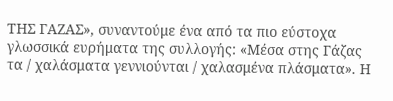ΤΗΣ ΓΑΖΑΣ», συναντούμε ένα από τα πιο εύστοχα γλωσσικά ευρήματα της συλλογής: «Μέσα στης Γάζας τα / χαλάσματα γεννιούνται / χαλασμένα πλάσματα». Η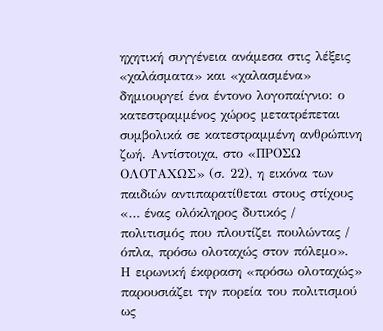ηχητική συγγένεια ανάμεσα στις λέξεις «χαλάσματα» και «χαλασμένα» δημιουργεί ένα έντονο λογοπαίγνιο: ο κατεστραμμένος χώρος μετατρέπεται συμβολικά σε κατεστραμμένη ανθρώπινη ζωή. Αντίστοιχα, στο «ΠΡΟΣΩ ΟΛΟΤΑΧΩΣ» (σ. 22), η εικόνα των παιδιών αντιπαρατίθεται στους στίχους «… ένας ολόκληρος δυτικός / πολιτισμός που πλουτίζει πουλώντας / όπλα, πρόσω ολοταχώς στον πόλεμο». Η ειρωνική έκφραση «πρόσω ολοταχώς» παρουσιάζει την πορεία του πολιτισμού ως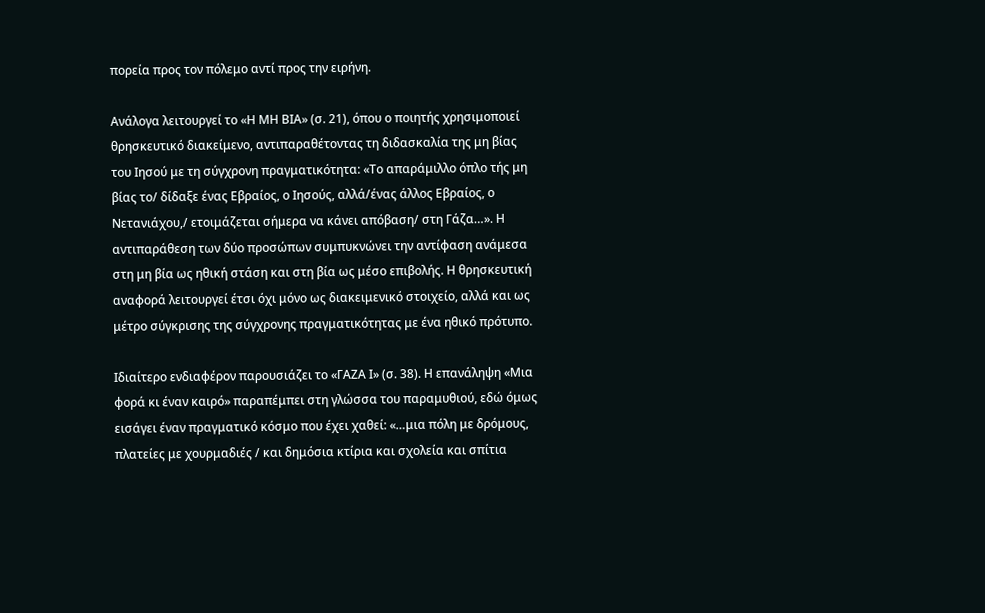πορεία προς τον πόλεμο αντί προς την ειρήνη.

Ανάλογα λειτουργεί το «Η ΜΗ ΒΙΑ» (σ. 21), όπου ο ποιητής χρησιμοποιεί θρησκευτικό διακείμενο, αντιπαραθέτοντας τη διδασκαλία της μη βίας του Ιησού με τη σύγχρονη πραγματικότητα: «Το απαράμιλλο όπλο τής μη βίας το/ δίδαξε ένας Εβραίος, ο Ιησούς, αλλά/ένας άλλος Εβραίος, ο Νετανιάχου,/ ετοιμάζεται σήμερα να κάνει απόβαση/ στη Γάζα…». Η αντιπαράθεση των δύο προσώπων συμπυκνώνει την αντίφαση ανάμεσα στη μη βία ως ηθική στάση και στη βία ως μέσο επιβολής. Η θρησκευτική αναφορά λειτουργεί έτσι όχι μόνο ως διακειμενικό στοιχείο, αλλά και ως μέτρο σύγκρισης της σύγχρονης πραγματικότητας με ένα ηθικό πρότυπο.

Ιδιαίτερο ενδιαφέρον παρουσιάζει το «ΓΑΖΑ Ι» (σ. 38). Η επανάληψη «Μια φορά κι έναν καιρό» παραπέμπει στη γλώσσα του παραμυθιού, εδώ όμως εισάγει έναν πραγματικό κόσμο που έχει χαθεί: «…μια πόλη με δρόμους, πλατείες με χουρμαδιές / και δημόσια κτίρια και σχολεία και σπίτια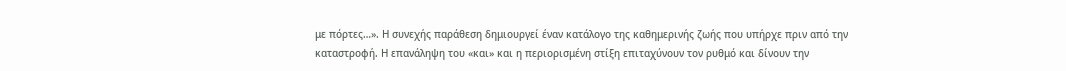με πόρτες…». Η συνεχής παράθεση δημιουργεί έναν κατάλογο της καθημερινής ζωής που υπήρχε πριν από την καταστροφή. Η επανάληψη του «και» και η περιορισμένη στίξη επιταχύνουν τον ρυθμό και δίνουν την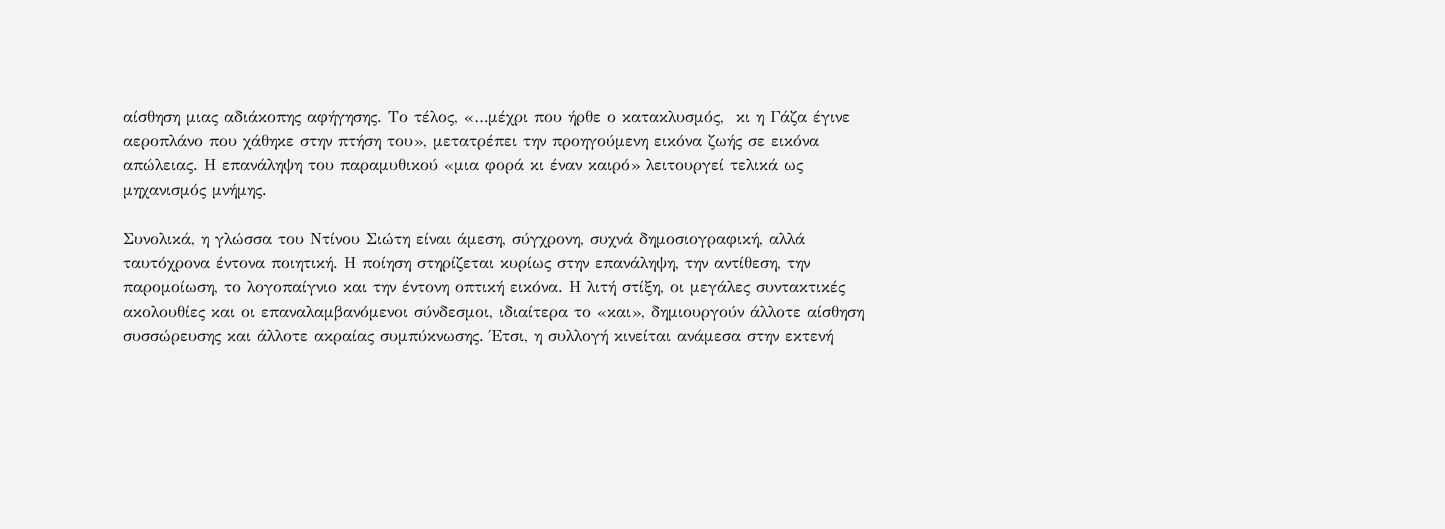αίσθηση μιας αδιάκοπης αφήγησης. Το τέλος, «…μέχρι που ήρθε ο κατακλυσμός,  κι η Γάζα έγινε αεροπλάνο που χάθηκε στην πτήση του», μετατρέπει την προηγούμενη εικόνα ζωής σε εικόνα απώλειας. Η επανάληψη του παραμυθικού «μια φορά κι έναν καιρό» λειτουργεί τελικά ως μηχανισμός μνήμης.

Συνολικά, η γλώσσα του Ντίνου Σιώτη είναι άμεση, σύγχρονη, συχνά δημοσιογραφική, αλλά ταυτόχρονα έντονα ποιητική. Η ποίηση στηρίζεται κυρίως στην επανάληψη, την αντίθεση, την παρομοίωση, το λογοπαίγνιο και την έντονη οπτική εικόνα. Η λιτή στίξη, οι μεγάλες συντακτικές ακολουθίες και οι επαναλαμβανόμενοι σύνδεσμοι, ιδιαίτερα το «και», δημιουργούν άλλοτε αίσθηση συσσώρευσης και άλλοτε ακραίας συμπύκνωσης. Έτσι, η συλλογή κινείται ανάμεσα στην εκτενή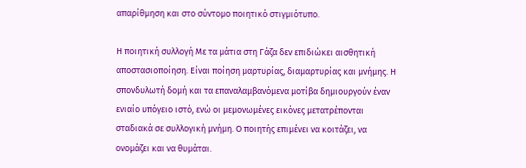απαρίθμηση και στο σύντομο ποιητικό στιγμιότυπο.

Η ποιητική συλλογή Με τα μάτια στη Γάζα δεν επιδιώκει αισθητική αποστασιοποίηση. Είναι ποίηση μαρτυρίας, διαμαρτυρίας και μνήμης. Η σπονδυλωτή δομή και τα επαναλαμβανόμενα μοτίβα δημιουργούν έναν ενιαίο υπόγειο ιστό, ενώ οι μεμονωμένες εικόνες μετατρέπονται σταδιακά σε συλλογική μνήμη. Ο ποιητής επιμένει να κοιτάζει, να ονομάζει και να θυμάται.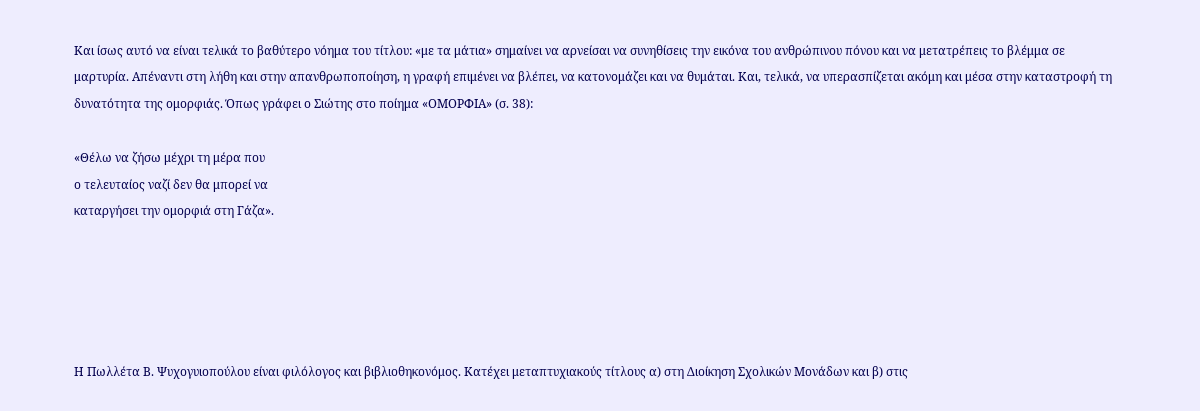Και ίσως αυτό να είναι τελικά το βαθύτερο νόημα του τίτλου: «με τα μάτια» σημαίνει να αρνείσαι να συνηθίσεις την εικόνα του ανθρώπινου πόνου και να μετατρέπεις το βλέμμα σε μαρτυρία. Απέναντι στη λήθη και στην απανθρωποποίηση, η γραφή επιμένει να βλέπει, να κατονομάζει και να θυμάται. Και, τελικά, να υπερασπίζεται ακόμη και μέσα στην καταστροφή τη δυνατότητα της ομορφιάς. Όπως γράφει ο Σιώτης στο ποίημα «ΟΜΟΡΦΙΑ» (σ. 38):

«Θέλω να ζήσω μέχρι τη μέρα που
ο τελευταίος ναζί δεν θα μπορεί να
καταργήσει την ομορφιά στη Γάζα».





Η Πωλλέτα Β. Ψυχογυιοπούλου είναι φιλόλογος και βιβλιοθηκονόμος. Κατέχει μεταπτυχιακούς τίτλους α) στη Διοίκηση Σχολικών Μονάδων και β) στις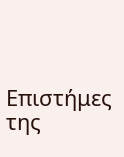Επιστήμες της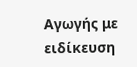Αγωγής με ειδίκευση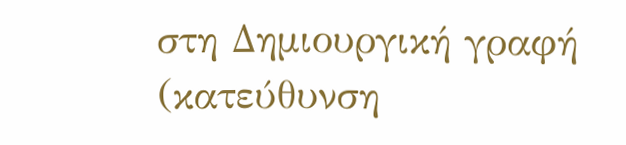στη Δημιουργική γραφή (κατεύθυνση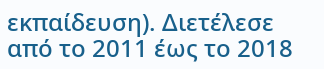εκπαίδευση). Διετέλεσε από το 2011 έως το 2018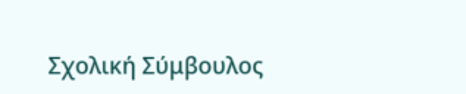Σχολική Σύμβουλος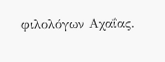φιλολόγων Αχαΐας.